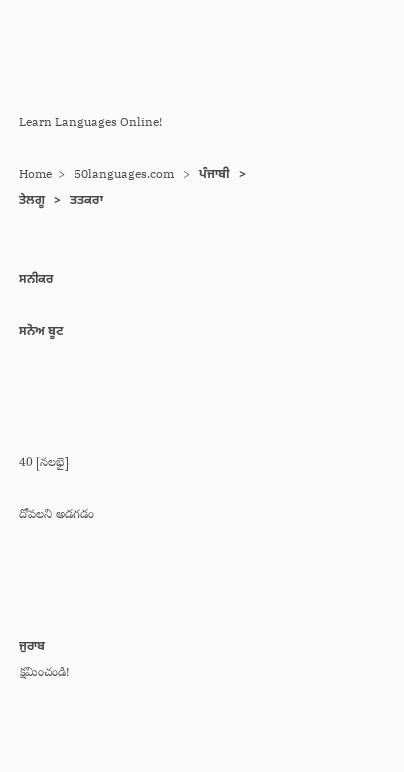Learn Languages Online!

Home  >   50languages.com   >   ਪੰਜਾਬੀ   >   ਤੇਲਗੂ   >   ਤਤਕਰਾ


ਸਨੀਕਰ

ਸਨੋਅ ਬੂਟ




40 [నలభై]

దోవలని అడగడం




ਜੁਰਾਬ
క్షమించండి!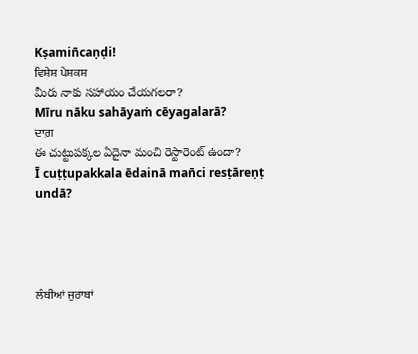Kṣamin̄caṇḍi!
ਵਿਸ਼ੇਸ਼ ਪੇਸ਼ਕਸ਼
మీరు నాకు సహాయం చేయగలరా?
Mīru nāku sahāyaṁ cēyagalarā?
ਦਾਗ਼
ఈ చుట్టుపక్కల ఏదైనా మంచి రెస్టారెంట్ ఉందా?
Ī cuṭṭupakkala ēdainā man̄ci resṭāreṇṭ undā?




ਲੰਬੀਆਂ ਜੁਰਾਬਾਂ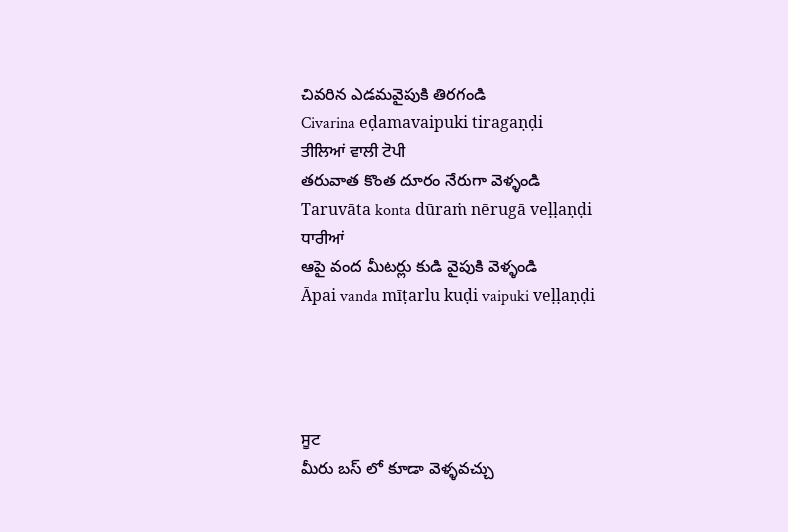చివరిన ఎడమవైపుకి తిరగండి
Civarina eḍamavaipuki tiragaṇḍi
ਤੀਲਿਆਂ ਵਾਲੀ ਟੋਪੀ
తరువాత కొంత దూరం నేరుగా వెళ్ళండి
Taruvāta konta dūraṁ nērugā veḷḷaṇḍi
ਧਾਰੀਆਂ
ఆపై వంద మీటర్లు కుడి వైపుకి వెళ్ళండి
Āpai vanda mīṭarlu kuḍi vaipuki veḷḷaṇḍi




ਸੂਟ
మీరు బస్ లో కూడా వెళ్ళవచ్చు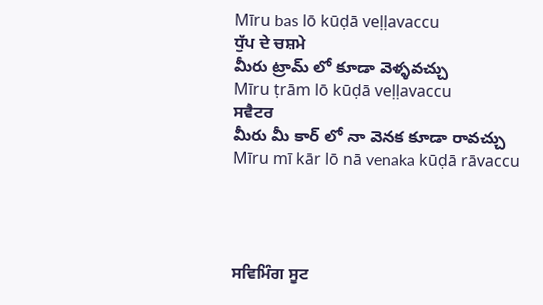Mīru bas lō kūḍā veḷḷavaccu
ਧੁੱਪ ਦੇ ਚਸ਼ਮੇ
మీరు ట్రామ్ లో కూడా వెళ్ళవచ్చు
Mīru ṭrām lō kūḍā veḷḷavaccu
ਸਵੈਟਰ
మీరు మీ కార్ లో నా వెనక కూడా రావచ్చు
Mīru mī kār lō nā venaka kūḍā rāvaccu




ਸਵਿਮਿੰਗ ਸੂਟ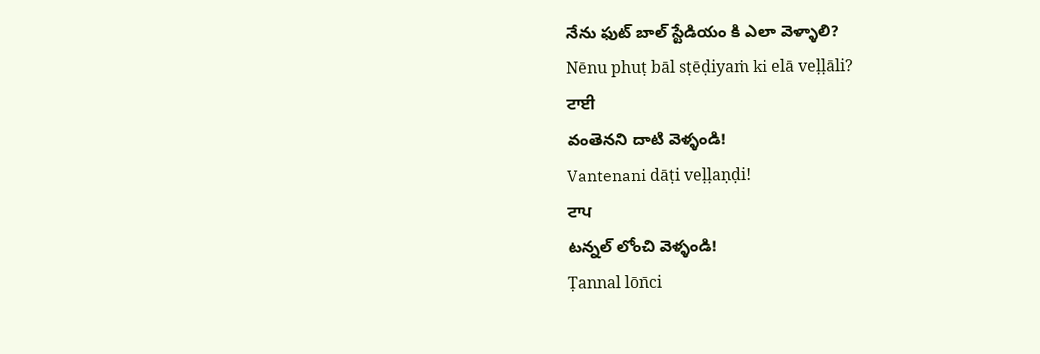నేను ఫుట్ బాల్ స్టేడియం కి ఎలా వెళ్ళాలి?
Nēnu phuṭ bāl sṭēḍiyaṁ ki elā veḷḷāli?
ਟਾਈ
వంతెనని దాటి వెళ్ళండి!
Vantenani dāṭi veḷḷaṇḍi!
ਟਾਪ
టన్నల్ లోంచి వెళ్ళండి!
Ṭannal lōn̄ci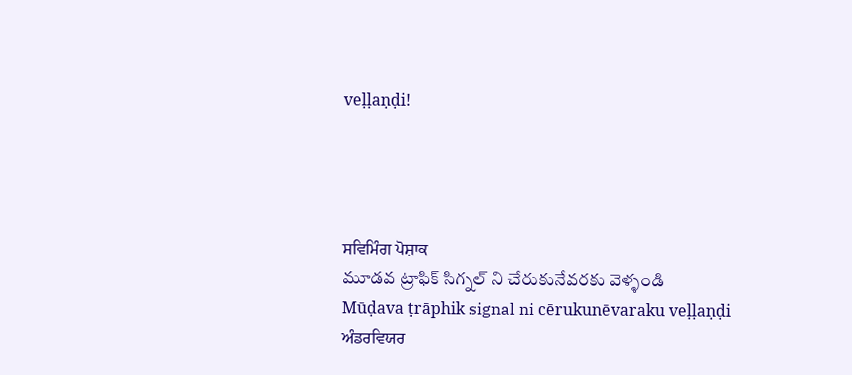veḷḷaṇḍi!




ਸਵਿਮਿੰਗ ਪੋਸ਼ਾਕ
మూడవ ట్రాఫిక్ సిగ్నల్ ని చేరుకునేవరకు వెళ్ళండి
Mūḍava ṭrāphik signal ni cērukunēvaraku veḷḷaṇḍi
ਅੰਡਰਵਿਯਰ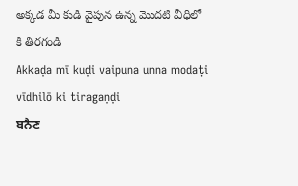అక్కడ మీ కుడి వైపున ఉన్న మొదటి వీధిలో కి తిరగండి
Akkaḍa mī kuḍi vaipuna unna modaṭi vīdhilō ki tiragaṇḍi
ਬਨੈਣ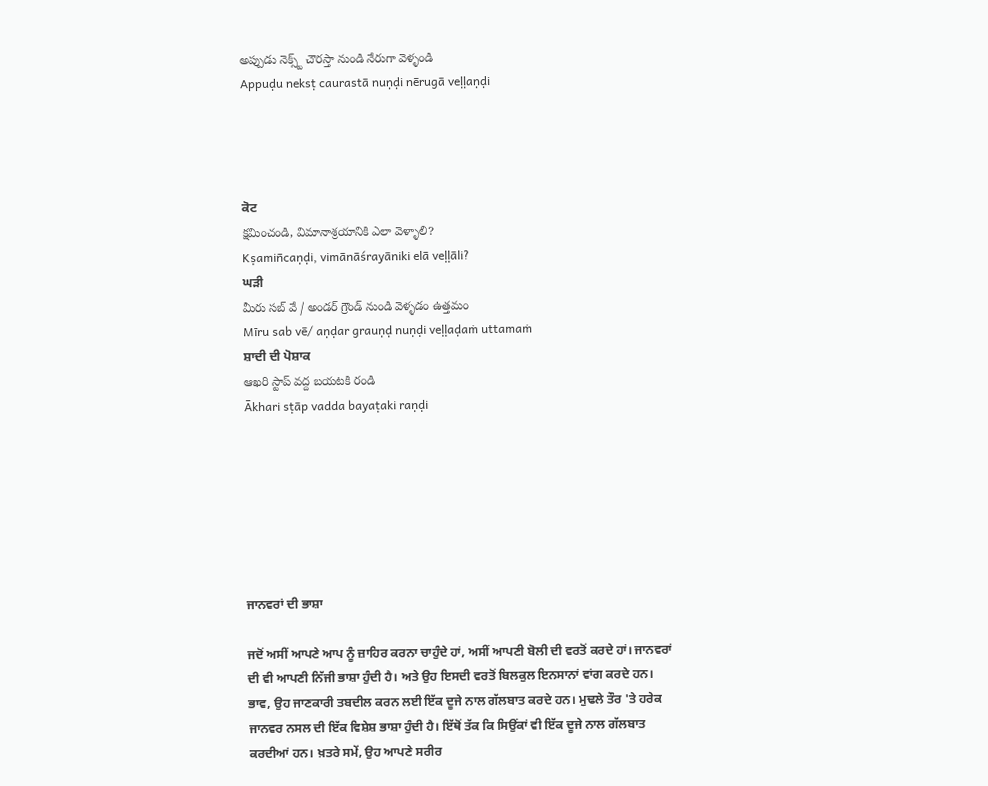అప్పుడు నెక్స్ట్ చౌరస్తా నుండి నేరుగా వెళ్ళండి
Appuḍu neksṭ caurastā nuṇḍi nērugā veḷḷaṇḍi




ਕੋਟ
క్షమించండి, విమానాశ్రయానికి ఎలా వెళ్ళాలి?
Kṣamin̄caṇḍi, vimānāśrayāniki elā veḷḷāli?
ਘੜੀ
మీరు సబ్ వే / అండర్ గ్రౌండ్ నుండి వెళ్ళడం ఉత్తమం
Mīru sab vē/ aṇḍar grauṇḍ nuṇḍi veḷḷaḍaṁ uttamaṁ
ਸ਼ਾਦੀ ਦੀ ਪੋਸ਼ਾਕ
ఆఖరి స్టాప్ వద్ద బయటకి రండి
Ākhari sṭāp vadda bayaṭaki raṇḍi







ਜਾਨਵਰਾਂ ਦੀ ਭਾਸ਼ਾ

ਜਦੋਂ ਅਸੀਂ ਆਪਣੇ ਆਪ ਨੂੰ ਜ਼ਾਹਿਰ ਕਰਨਾ ਚਾਹੁੰਦੇ ਹਾਂ, ਅਸੀਂ ਆਪਣੀ ਬੋਲੀ ਦੀ ਵਰਤੋਂ ਕਰਦੇ ਹਾਂ। ਜਾਨਵਰਾਂ ਦੀ ਵੀ ਆਪਣੀ ਨਿੱਜੀ ਭਾਸ਼ਾ ਹੁੰਦੀ ਹੈ। ਅਤੇ ਉਹ ਇਸਦੀ ਵਰਤੋਂ ਬਿਲਕੁਲ ਇਨਸਾਨਾਂ ਵਾਂਗ ਕਰਦੇ ਹਨ। ਭਾਵ, ਉਹ ਜਾਣਕਾਰੀ ਤਬਦੀਲ ਕਰਨ ਲਈ ਇੱਕ ਦੂਜੇ ਨਾਲ ਗੱਲਬਾਤ ਕਰਦੇ ਹਨ। ਮੁਢਲੇ ਤੌਰ 'ਤੇ ਹਰੇਕ ਜਾਨਵਰ ਨਸਲ ਦੀ ਇੱਕ ਵਿਸ਼ੇਸ਼ ਭਾਸ਼ਾ ਹੁੰਦੀ ਹੈ। ਇੱਥੋਂ ਤੱਕ ਕਿ ਸਿਉਂਕਾਂ ਵੀ ਇੱਕ ਦੂਜੇ ਨਾਲ ਗੱਲਬਾਤ ਕਰਦੀਆਂ ਹਨ। ਖ਼ਤਰੇ ਸਮੇਂ, ਉਹ ਆਪਣੇ ਸਰੀਰ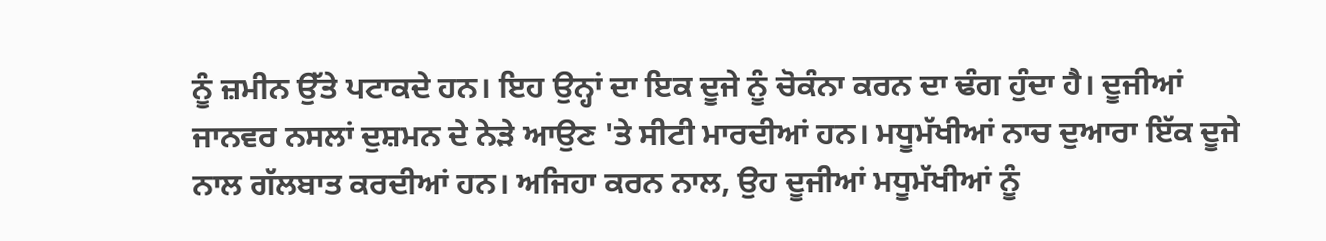ਨੂੰ ਜ਼ਮੀਨ ਉੱਤੇ ਪਟਾਕਦੇ ਹਨ। ਇਹ ਉਨ੍ਹਾਂ ਦਾ ਇਕ ਦੂਜੇ ਨੂੰ ਚੋਕੰਨਾ ਕਰਨ ਦਾ ਢੰਗ ਹੁੰਦਾ ਹੈ। ਦੂਜੀਆਂ ਜਾਨਵਰ ਨਸਲਾਂ ਦੁਸ਼ਮਨ ਦੇ ਨੇੜੇ ਆਉਣ 'ਤੇ ਸੀਟੀ ਮਾਰਦੀਆਂ ਹਨ। ਮਧੂਮੱਖੀਆਂ ਨਾਚ ਦੁਆਰਾ ਇੱਕ ਦੂਜੇ ਨਾਲ ਗੱਲਬਾਤ ਕਰਦੀਆਂ ਹਨ। ਅਜਿਹਾ ਕਰਨ ਨਾਲ, ਉਹ ਦੂਜੀਆਂ ਮਧੂਮੱਖੀਆਂ ਨੂੰ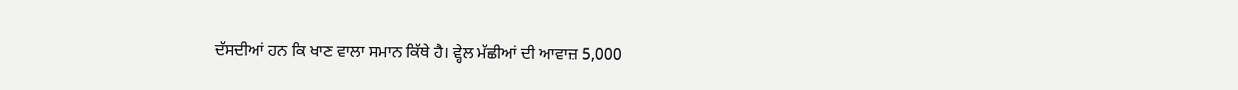ਦੱਸਦੀਆਂ ਹਨ ਕਿ ਖਾਣ ਵਾਲਾ ਸਮਾਨ ਕਿੱਥੇ ਹੈ। ਵ੍ਹੇਲ ਮੱਛੀਆਂ ਦੀ ਆਵਾਜ਼ 5,000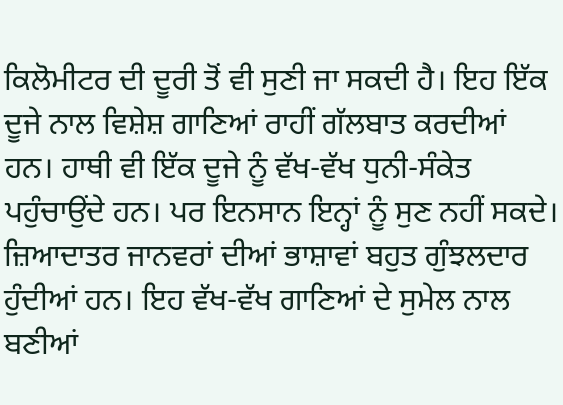ਕਿਲੋਮੀਟਰ ਦੀ ਦੂਰੀ ਤੋਂ ਵੀ ਸੁਣੀ ਜਾ ਸਕਦੀ ਹੈ। ਇਹ ਇੱਕ ਦੂਜੇ ਨਾਲ ਵਿਸ਼ੇਸ਼ ਗਾਣਿਆਂ ਰਾਹੀਂ ਗੱਲਬਾਤ ਕਰਦੀਆਂ ਹਨ। ਹਾਥੀ ਵੀ ਇੱਕ ਦੂਜੇ ਨੂੰ ਵੱਖ-ਵੱਖ ਧੁਨੀ-ਸੰਕੇਤ ਪਹੁੰਚਾਉਂਦੇ ਹਨ। ਪਰ ਇਨਸਾਨ ਇਨ੍ਹਾਂ ਨੂੰ ਸੁਣ ਨਹੀਂ ਸਕਦੇ। ਜ਼ਿਆਦਾਤਰ ਜਾਨਵਰਾਂ ਦੀਆਂ ਭਾਸ਼ਾਵਾਂ ਬਹੁਤ ਗੁੰਝਲਦਾਰ ਹੁੰਦੀਆਂ ਹਨ। ਇਹ ਵੱਖ-ਵੱਖ ਗਾਣਿਆਂ ਦੇ ਸੁਮੇਲ ਨਾਲ ਬਣੀਆਂ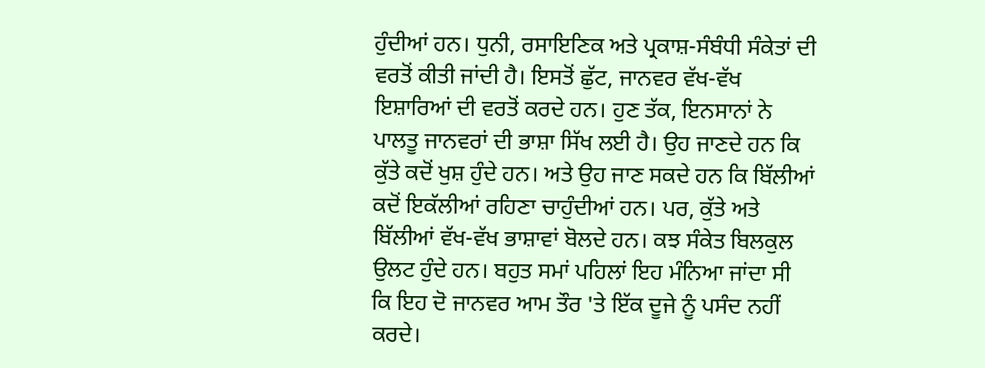ਹੁੰਦੀਆਂ ਹਨ। ਧੁਨੀ, ਰਸਾਇਣਿਕ ਅਤੇ ਪ੍ਰਕਾਸ਼-ਸੰਬੰਧੀ ਸੰਕੇਤਾਂ ਦੀ ਵਰਤੋਂ ਕੀਤੀ ਜਾਂਦੀ ਹੈ। ਇਸਤੋਂ ਛੁੱਟ, ਜਾਨਵਰ ਵੱਖ-ਵੱਖ ਇਸ਼ਾਰਿਆਂ ਦੀ ਵਰਤੋਂ ਕਰਦੇ ਹਨ। ਹੁਣ ਤੱਕ, ਇਨਸਾਨਾਂ ਨੇ ਪਾਲਤੂ ਜਾਨਵਰਾਂ ਦੀ ਭਾਸ਼ਾ ਸਿੱਖ ਲਈ ਹੈ। ਉਹ ਜਾਣਦੇ ਹਨ ਕਿ ਕੁੱਤੇ ਕਦੋਂ ਖੁਸ਼ ਹੁੰਦੇ ਹਨ। ਅਤੇ ਉਹ ਜਾਣ ਸਕਦੇ ਹਨ ਕਿ ਬਿੱਲੀਆਂ ਕਦੋਂ ਇਕੱਲੀਆਂ ਰਹਿਣਾ ਚਾਹੁੰਦੀਆਂ ਹਨ। ਪਰ, ਕੁੱਤੇ ਅਤੇ ਬਿੱਲੀਆਂ ਵੱਖ-ਵੱਖ ਭਾਸ਼ਾਵਾਂ ਬੋਲਦੇ ਹਨ। ਕਝ ਸੰਕੇਤ ਬਿਲਕੁਲ ਉਲਟ ਹੁੰਦੇ ਹਨ। ਬਹੁਤ ਸਮਾਂ ਪਹਿਲਾਂ ਇਹ ਮੰਨਿਆ ਜਾਂਦਾ ਸੀ ਕਿ ਇਹ ਦੋ ਜਾਨਵਰ ਆਮ ਤੌਰ 'ਤੇ ਇੱਕ ਦੂਜੇ ਨੂੰ ਪਸੰਦ ਨਹੀਂ ਕਰਦੇ।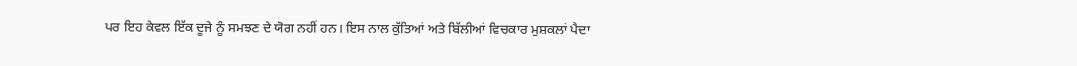ਪਰ ਇਹ ਕੇਵਲ ਇੱਕ ਦੂਜੇ ਨੂੰ ਸਮਝਣ ਦੇ ਯੋਗ ਨਹੀਂ ਹਨ। ਇਸ ਨਾਲ ਕੁੱਤਿਆਂ ਅਤੇ ਬਿੱਲੀਆਂ ਵਿਚਕਾਰ ਮੁਸ਼ਕਲਾਂ ਪੈਦਾ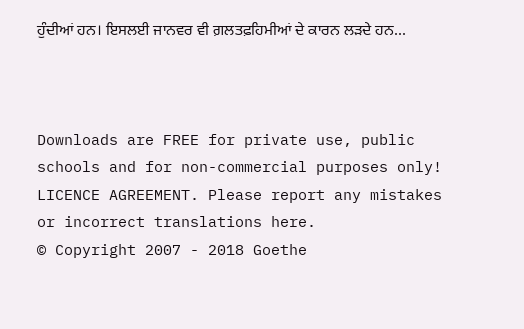ਹੁੰਦੀਆਂ ਹਨ। ਇਸਲਈ ਜਾਨਵਰ ਵੀ ਗ਼ਲਤਫ਼ਹਿਮੀਆਂ ਦੇ ਕਾਰਨ ਲੜਦੇ ਹਨ...



Downloads are FREE for private use, public schools and for non-commercial purposes only!
LICENCE AGREEMENT. Please report any mistakes or incorrect translations here.
© Copyright 2007 - 2018 Goethe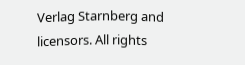Verlag Starnberg and licensors. All rights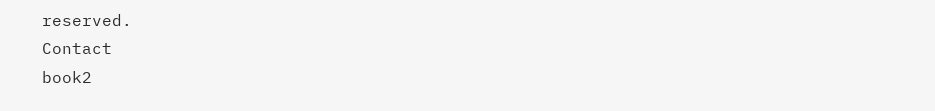reserved.
Contact
book2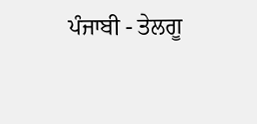ਪੰਜਾਬੀ - ਤੇਲਗੂ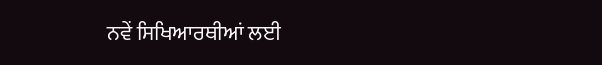ਨਵੇਂ ਸਿਖਿਆਰਥੀਆਂ ਲਈ